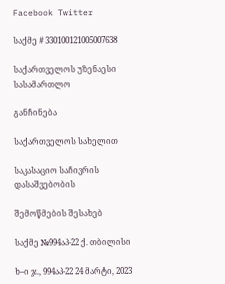Facebook Twitter

საქმე # 330100121005007638

საქართველოს უზენაესი სასამართლო

განჩინება

საქართველოს სახელით

საკასაციო საჩივრის დასაშვებობის

შემოწმების შესახებ

საქმე №994აპ-22 ქ. თბილისი

ხ–ი ჯ., 994აპ-22 24 მარტი, 2023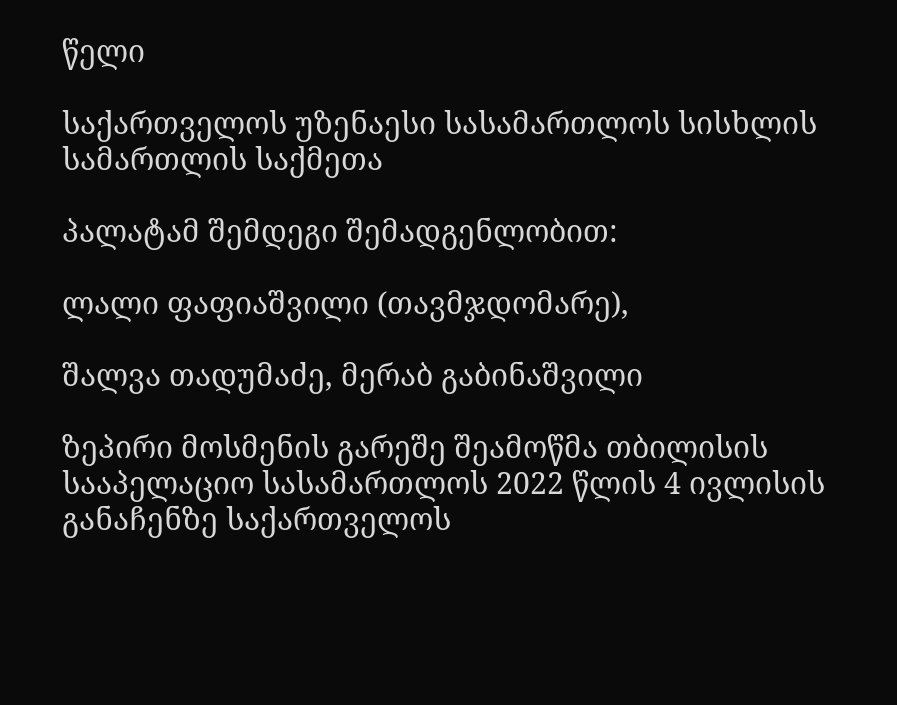წელი

საქართველოს უზენაესი სასამართლოს სისხლის სამართლის საქმეთა

პალატამ შემდეგი შემადგენლობით:

ლალი ფაფიაშვილი (თავმჯდომარე),

შალვა თადუმაძე, მერაბ გაბინაშვილი

ზეპირი მოსმენის გარეშე შეამოწმა თბილისის სააპელაციო სასამართლოს 2022 წლის 4 ივლისის განაჩენზე საქართველოს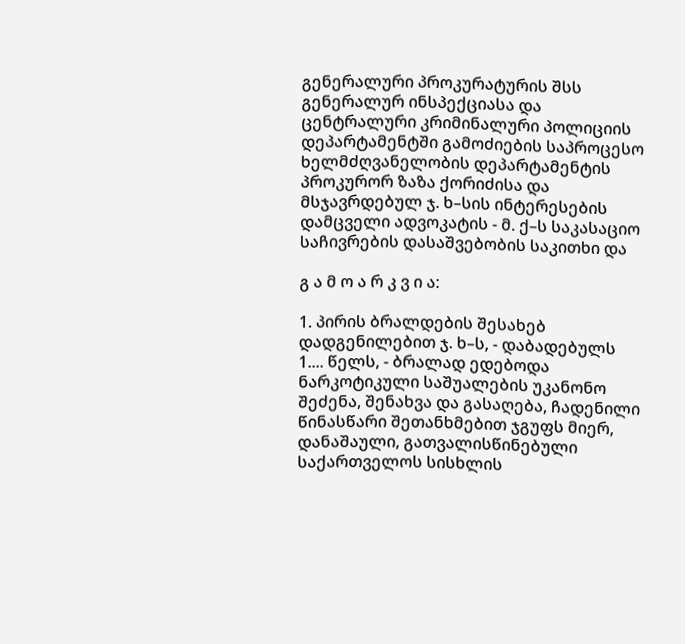გენერალური პროკურატურის შსს გენერალურ ინსპექციასა და ცენტრალური კრიმინალური პოლიციის დეპარტამენტში გამოძიების საპროცესო ხელმძღვანელობის დეპარტამენტის პროკურორ ზაზა ქორიძისა და მსჯავრდებულ ჯ. ხ–სის ინტერესების დამცველი ადვოკატის - მ. ქ–ს საკასაციო საჩივრების დასაშვებობის საკითხი და

გ ა მ ო ა რ კ ვ ი ა:

1. პირის ბრალდების შესახებ დადგენილებით ჯ. ხ–ს, - დაბადებულს 1.... წელს, - ბრალად ედებოდა ნარკოტიკული საშუალების უკანონო შეძენა, შენახვა და გასაღება, ჩადენილი წინასწარი შეთანხმებით ჯგუფს მიერ, დანაშაული, გათვალისწინებული საქართველოს სისხლის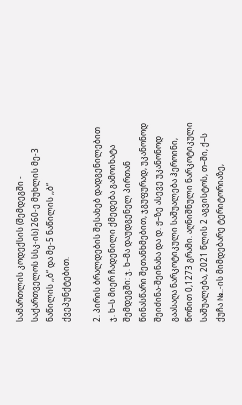სამართლის კოდექსის (შემდეგში - საქართველოს სსკ-ის) 260-ე მუხლის მე-3 ნაწილის ,,ბ“ და მე-5 ნაწილის ,,ბ“ ქვეპუნქტებით.

2. პირის ბრალდების შესახებ დადგენილებით ჯ. ხ–ს მიერ ჩადენილი ქმედება გამოიხატა შემდეგში: ჯ. ხ–მა დაუდგენელ პირთან წინასწარი შეთანხმებით, ჯგუფურად, უკანონოდ შეიძინა-შეინახა და დ. ჟ–ზე ასევე უკანონოდ გაასაღა ნარკოტიკული საშუალება ჰეროინი, წონით 0,1273 გრამი. აღნიშნული ნარკოტიკული საშუალება, 2021 წლის 2 აგვისტოს, თ–ში, ქ–ს ქუჩა №..-ის მიმდებარე ტერიტორიაზე,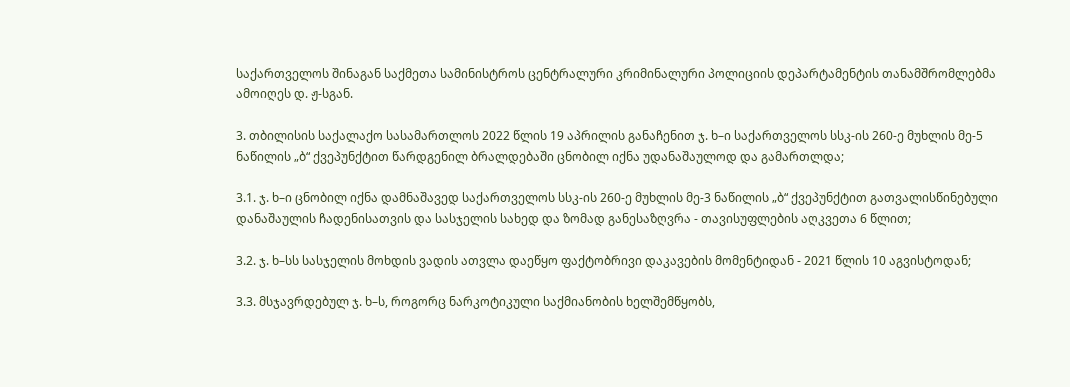საქართველოს შინაგან საქმეთა სამინისტროს ცენტრალური კრიმინალური პოლიციის დეპარტამენტის თანამშრომლებმა ამოიღეს დ. ჟ-სგან.

3. თბილისის საქალაქო სასამართლოს 2022 წლის 19 აპრილის განაჩენით ჯ. ხ–ი საქართველოს სსკ-ის 260-ე მუხლის მე-5 ნაწილის „ბ“ ქვეპუნქტით წარდგენილ ბრალდებაში ცნობილ იქნა უდანაშაულოდ და გამართლდა;

3.1. ჯ. ხ–ი ცნობილ იქნა დამნაშავედ საქართველოს სსკ-ის 260-ე მუხლის მე-3 ნაწილის „ბ“ ქვეპუნქტით გათვალისწინებული დანაშაულის ჩადენისათვის და სასჯელის სახედ და ზომად განესაზღვრა - თავისუფლების აღკვეთა 6 წლით;

3.2. ჯ. ხ–სს სასჯელის მოხდის ვადის ათვლა დაეწყო ფაქტობრივი დაკავების მომენტიდან - 2021 წლის 10 აგვისტოდან;

3.3. მსჯავრდებულ ჯ. ხ–ს, როგორც ნარკოტიკული საქმიანობის ხელშემწყობს,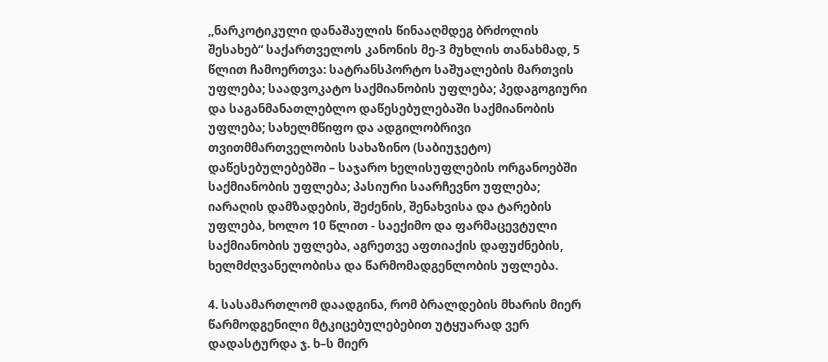,,ნარკოტიკული დანაშაულის წინააღმდეგ ბრძოლის შესახებ“ საქართველოს კანონის მე-3 მუხლის თანახმად, 5 წლით ჩამოერთვა: სატრანსპორტო საშუალების მართვის უფლება; საადვოკატო საქმიანობის უფლება; პედაგოგიური და საგანმანათლებლო დაწესებულებაში საქმიანობის უფლება; სახელმწიფო და ადგილობრივი თვითმმართველობის სახაზინო (საბიუჯეტო) დაწესებულებებში – საჯარო ხელისუფლების ორგანოებში საქმიანობის უფლება; პასიური საარჩევნო უფლება; იარაღის დამზადების, შეძენის, შენახვისა და ტარების უფლება, ხოლო 10 წლით - საექიმო და ფარმაცევტული საქმიანობის უფლება, აგრეთვე აფთიაქის დაფუძნების, ხელმძღვანელობისა და წარმომადგენლობის უფლება.

4. სასამართლომ დაადგინა, რომ ბრალდების მხარის მიერ წარმოდგენილი მტკიცებულებებით უტყუარად ვერ დადასტურდა ჯ. ხ–ს მიერ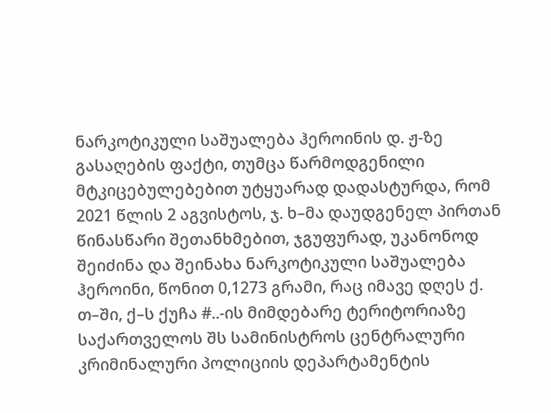ნარკოტიკული საშუალება ჰეროინის დ. ჟ-ზე გასაღების ფაქტი, თუმცა წარმოდგენილი მტკიცებულებებით უტყუარად დადასტურდა, რომ 2021 წლის 2 აგვისტოს, ჯ. ხ–მა დაუდგენელ პირთან წინასწარი შეთანხმებით, ჯგუფურად, უკანონოდ შეიძინა და შეინახა ნარკოტიკული საშუალება ჰეროინი, წონით 0,1273 გრამი, რაც იმავე დღეს ქ. თ–ში, ქ–ს ქუჩა #..-ის მიმდებარე ტერიტორიაზე საქართველოს შს სამინისტროს ცენტრალური კრიმინალური პოლიციის დეპარტამენტის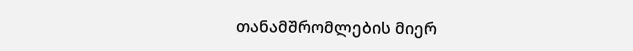თანამშრომლების მიერ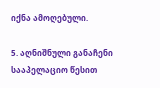იქნა ამოღებული.

5. აღნიშნული განაჩენი სააპელაციო წესით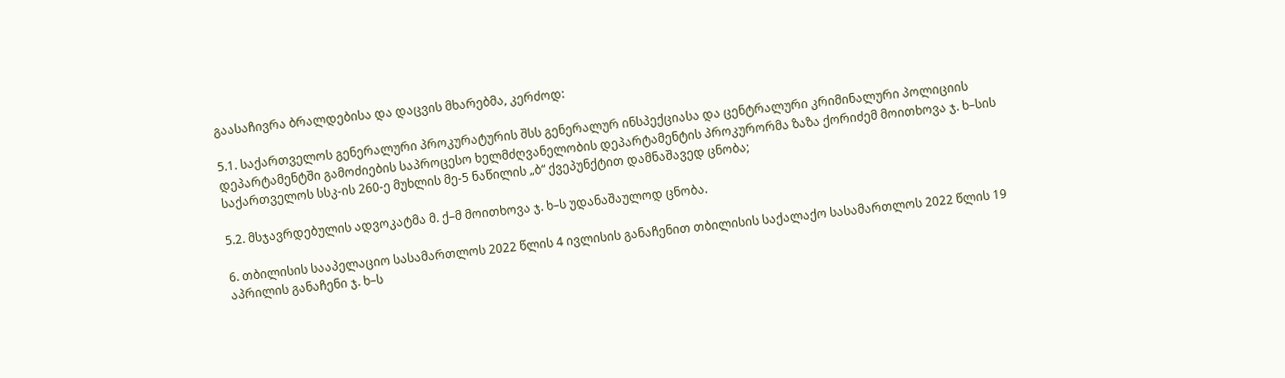გაასაჩივრა ბრალდებისა და დაცვის მხარებმა, კერძოდ:

5.1. საქართველოს გენერალური პროკურატურის შსს გენერალურ ინსპექციასა და ცენტრალური კრიმინალური პოლიციის დეპარტამენტში გამოძიების საპროცესო ხელმძღვანელობის დეპარტამენტის პროკურორმა ზაზა ქორიძემ მოითხოვა ჯ. ხ–სის საქართველოს სსკ-ის 260-ე მუხლის მე-5 ნაწილის „ბ“ ქვეპუნქტით დამნაშავედ ცნობა;

5.2. მსჯავრდებულის ადვოკატმა მ. ქ–მ მოითხოვა ჯ. ხ–ს უდანაშაულოდ ცნობა.

6. თბილისის სააპელაციო სასამართლოს 2022 წლის 4 ივლისის განაჩენით თბილისის საქალაქო სასამართლოს 2022 წლის 19 აპრილის განაჩენი ჯ. ხ–ს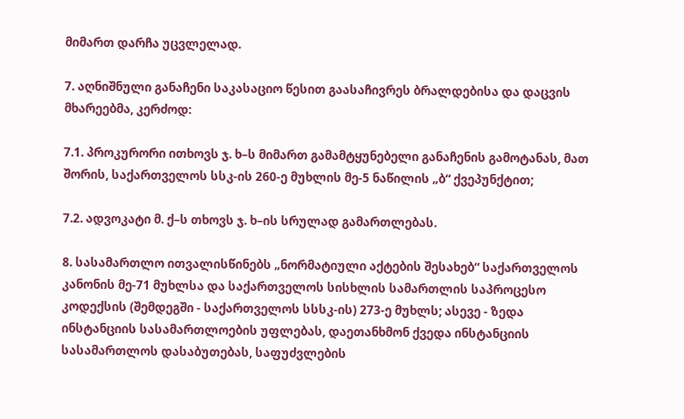მიმართ დარჩა უცვლელად.

7. აღნიშნული განაჩენი საკასაციო წესით გაასაჩივრეს ბრალდებისა და დაცვის მხარეებმა, კერძოდ:

7.1. პროკურორი ითხოვს ჯ. ხ–ს მიმართ გამამტყუნებელი განაჩენის გამოტანას, მათ შორის, საქართველოს სსკ-ის 260-ე მუხლის მე-5 ნაწილის „ბ“ ქვეპუნქტით;

7.2. ადვოკატი მ. ქ–ს თხოვს ჯ. ხ–ის სრულად გამართლებას.

8. სასამართლო ითვალისწინებს „ნორმატიული აქტების შესახებ“ საქართველოს კანონის მე-71 მუხლსა და საქართველოს სისხლის სამართლის საპროცესო კოდექსის (შემდეგში - საქართველოს სსსკ-ის) 273-ე მუხლს; ასევე - ზედა ინსტანციის სასამართლოების უფლებას, დაეთანხმონ ქვედა ინსტანციის სასამართლოს დასაბუთებას, საფუძვლების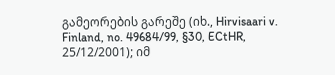გამეორების გარეშე (იხ., Hirvisaari v. Finland, no. 49684/99, §30, ECtHR, 25/12/2001); იმ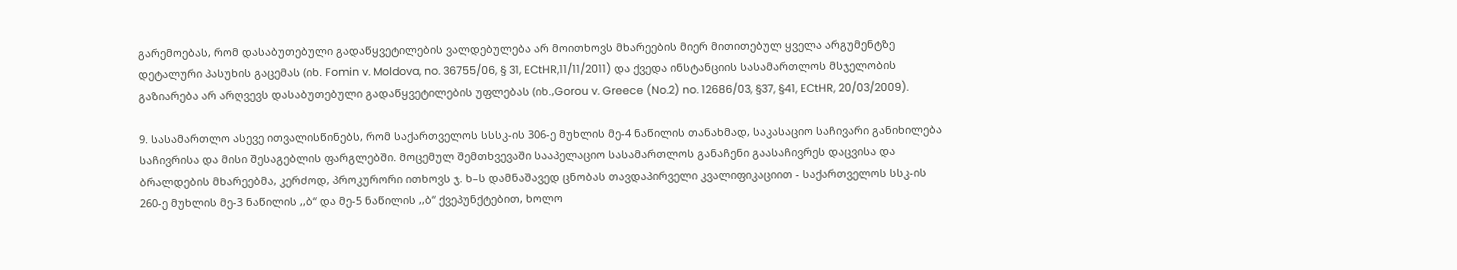გარემოებას, რომ დასაბუთებული გადაწყვეტილების ვალდებულება არ მოითხოვს მხარეების მიერ მითითებულ ყველა არგუმენტზე დეტალური პასუხის გაცემას (იხ. Fomin v. Moldova, no. 36755/06, § 31, ECtHR,11/11/2011) და ქვედა ინსტანციის სასამართლოს მსჯელობის გაზიარება არ არღვევს დასაბუთებული გადაწყვეტილების უფლებას (იხ.,Gorou v. Greece (No.2) no. 12686/03, §37, §41, ECtHR, 20/03/2009).

9. სასამართლო ასევე ითვალისწინებს, რომ საქართველოს სსსკ-ის 306-ე მუხლის მე-4 ნაწილის თანახმად, საკასაციო საჩივარი განიხილება საჩივრისა და მისი შესაგებლის ფარგლებში. მოცემულ შემთხვევაში სააპელაციო სასამართლოს განაჩენი გაასაჩივრეს დაცვისა და ბრალდების მხარეებმა, კერძოდ, პროკურორი ითხოვს ჯ. ხ–ს დამნაშავედ ცნობას თავდაპირველი კვალიფიკაციით - საქართველოს სსკ-ის 260-ე მუხლის მე-3 ნაწილის ,,ბ“ და მე-5 ნაწილის ,,ბ“ ქვეპუნქტებით, ხოლო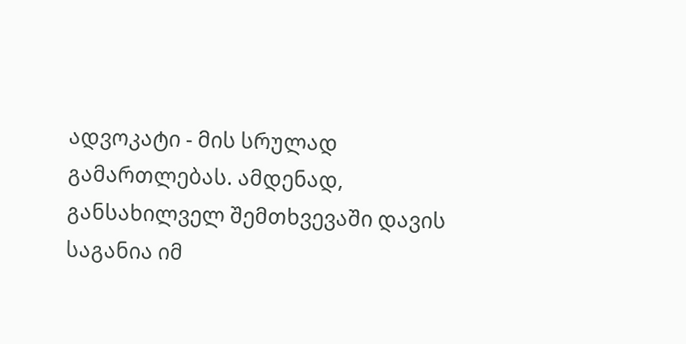ადვოკატი - მის სრულად გამართლებას. ამდენად, განსახილველ შემთხვევაში დავის საგანია იმ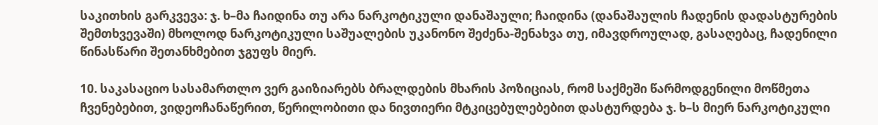საკითხის გარკვევა: ჯ. ხ–მა ჩაიდინა თუ არა ნარკოტიკული დანაშაული; ჩაიდინა (დანაშაულის ჩადენის დადასტურების შემთხვევაში) მხოლოდ ნარკოტიკული საშუალების უკანონო შეძენა-შენახვა თუ, იმავდროულად, გასაღებაც, ჩადენილი წინასწარი შეთანხმებით ჯგუფს მიერ.

10. საკასაციო სასამართლო ვერ გაიზიარებს ბრალდების მხარის პოზიციას, რომ საქმეში წარმოდგენილი მოწმეთა ჩვენებებით, ვიდეოჩანაწერით, წერილობითი და ნივთიერი მტკიცებულებებით დასტურდება ჯ. ხ–ს მიერ ნარკოტიკული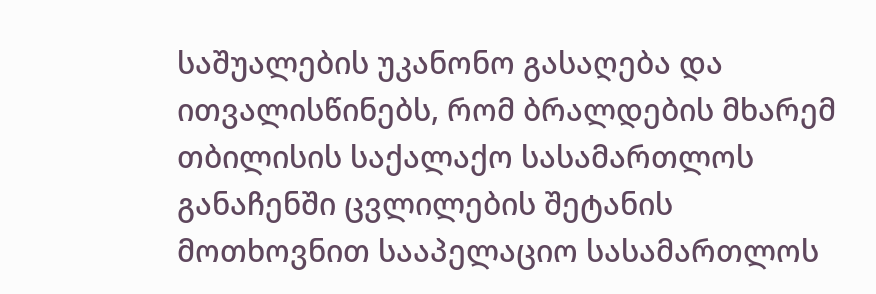საშუალების უკანონო გასაღება და ითვალისწინებს, რომ ბრალდების მხარემ თბილისის საქალაქო სასამართლოს განაჩენში ცვლილების შეტანის მოთხოვნით სააპელაციო სასამართლოს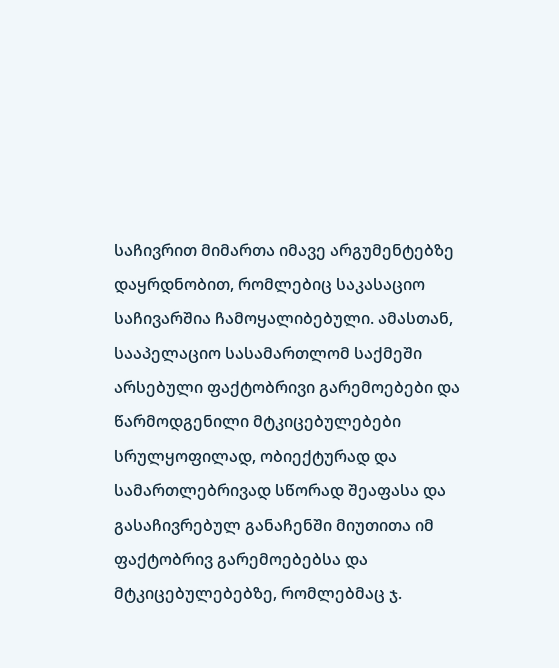საჩივრით მიმართა იმავე არგუმენტებზე დაყრდნობით, რომლებიც საკასაციო საჩივარშია ჩამოყალიბებული. ამასთან, სააპელაციო სასამართლომ საქმეში არსებული ფაქტობრივი გარემოებები და წარმოდგენილი მტკიცებულებები სრულყოფილად, ობიექტურად და სამართლებრივად სწორად შეაფასა და გასაჩივრებულ განაჩენში მიუთითა იმ ფაქტობრივ გარემოებებსა და მტკიცებულებებზე, რომლებმაც ჯ.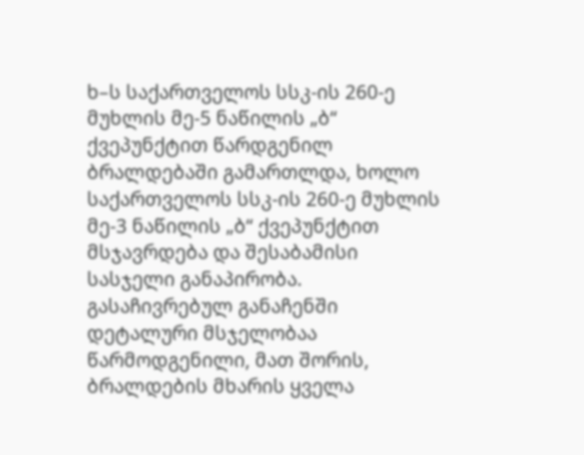ხ–ს საქართველოს სსკ-ის 260-ე მუხლის მე-5 ნაწილის „ბ“ ქვეპუნქტით წარდგენილ ბრალდებაში გამართლდა, ხოლო საქართველოს სსკ-ის 260-ე მუხლის მე-3 ნაწილის „ბ“ ქვეპუნქტით მსჯავრდება და შესაბამისი სასჯელი განაპირობა. გასაჩივრებულ განაჩენში დეტალური მსჯელობაა წარმოდგენილი, მათ შორის, ბრალდების მხარის ყველა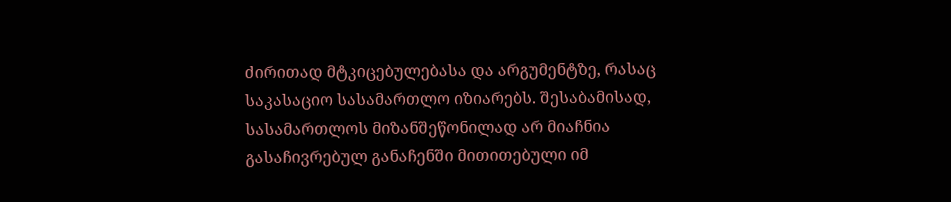ძირითად მტკიცებულებასა და არგუმენტზე, რასაც საკასაციო სასამართლო იზიარებს. შესაბამისად, სასამართლოს მიზანშეწონილად არ მიაჩნია გასაჩივრებულ განაჩენში მითითებული იმ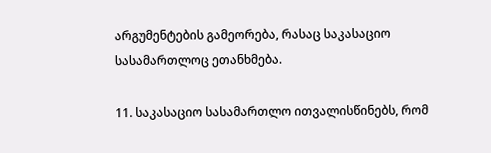არგუმენტების გამეორება, რასაც საკასაციო სასამართლოც ეთანხმება.

11. საკასაციო სასამართლო ითვალისწინებს, რომ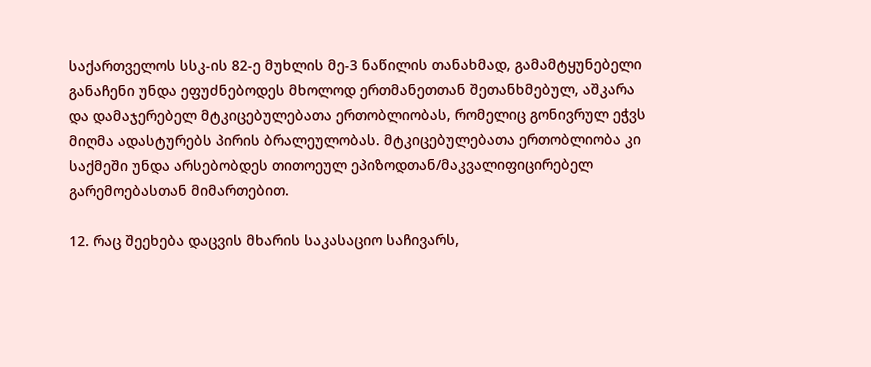საქართველოს სსკ-ის 82-ე მუხლის მე-3 ნაწილის თანახმად, გამამტყუნებელი განაჩენი უნდა ეფუძნებოდეს მხოლოდ ერთმანეთთან შეთანხმებულ, აშკარა და დამაჯერებელ მტკიცებულებათა ერთობლიობას, რომელიც გონივრულ ეჭვს მიღმა ადასტურებს პირის ბრალეულობას. მტკიცებულებათა ერთობლიობა კი საქმეში უნდა არსებობდეს თითოეულ ეპიზოდთან/მაკვალიფიცირებელ გარემოებასთან მიმართებით.

12. რაც შეეხება დაცვის მხარის საკასაციო საჩივარს,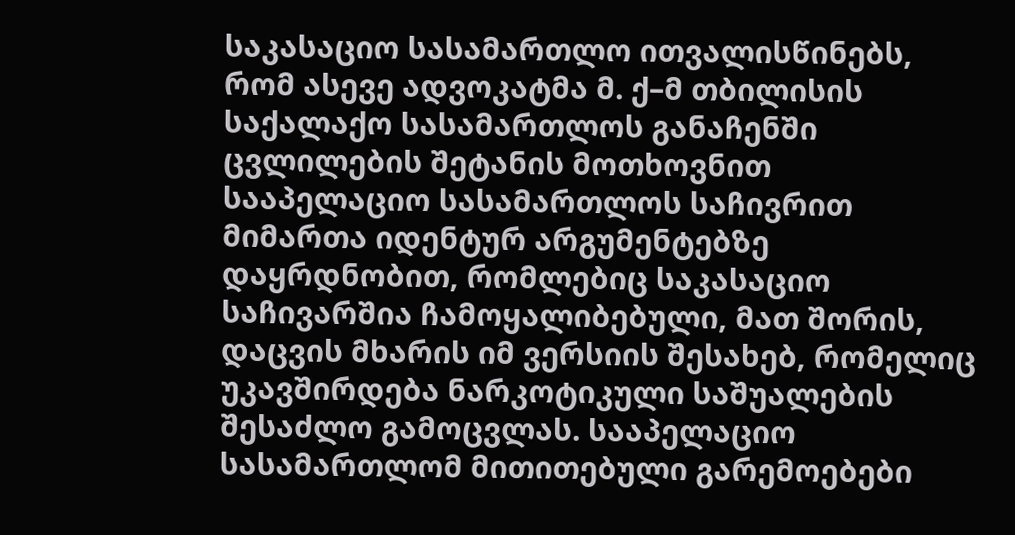საკასაციო სასამართლო ითვალისწინებს, რომ ასევე ადვოკატმა მ. ქ–მ თბილისის საქალაქო სასამართლოს განაჩენში ცვლილების შეტანის მოთხოვნით სააპელაციო სასამართლოს საჩივრით მიმართა იდენტურ არგუმენტებზე დაყრდნობით, რომლებიც საკასაციო საჩივარშია ჩამოყალიბებული, მათ შორის, დაცვის მხარის იმ ვერსიის შესახებ, რომელიც უკავშირდება ნარკოტიკული საშუალების შესაძლო გამოცვლას. სააპელაციო სასამართლომ მითითებული გარემოებები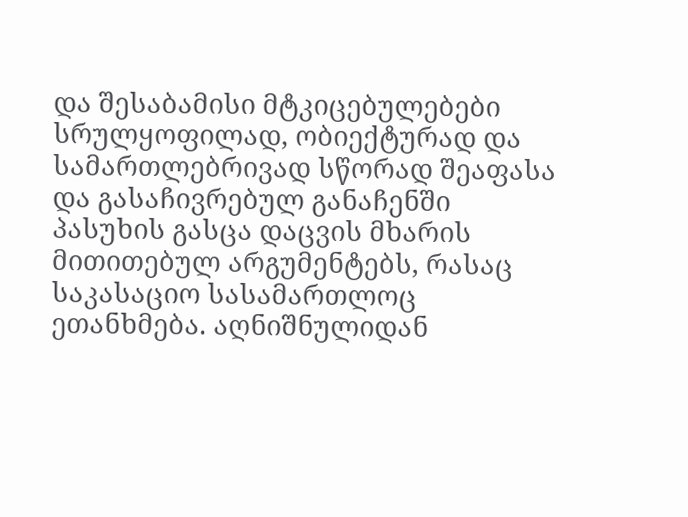და შესაბამისი მტკიცებულებები სრულყოფილად, ობიექტურად და სამართლებრივად სწორად შეაფასა და გასაჩივრებულ განაჩენში პასუხის გასცა დაცვის მხარის მითითებულ არგუმენტებს, რასაც საკასაციო სასამართლოც ეთანხმება. აღნიშნულიდან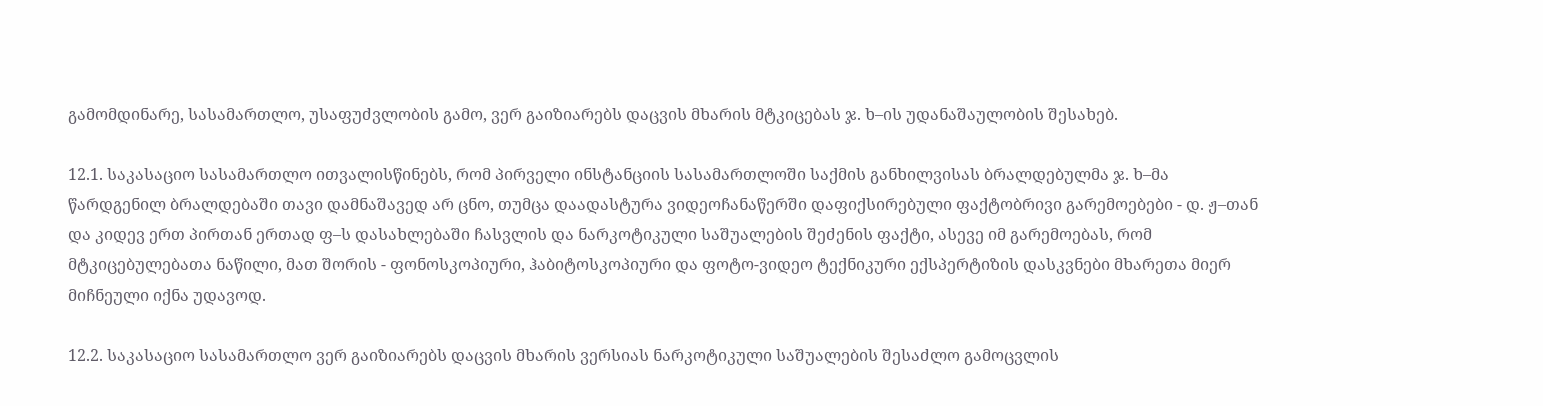გამომდინარე, სასამართლო, უსაფუძვლობის გამო, ვერ გაიზიარებს დაცვის მხარის მტკიცებას ჯ. ხ–ის უდანაშაულობის შესახებ.

12.1. საკასაციო სასამართლო ითვალისწინებს, რომ პირველი ინსტანციის სასამართლოში საქმის განხილვისას ბრალდებულმა ჯ. ხ–მა წარდგენილ ბრალდებაში თავი დამნაშავედ არ ცნო, თუმცა დაადასტურა ვიდეოჩანაწერში დაფიქსირებული ფაქტობრივი გარემოებები - დ. ჟ–თან და კიდევ ერთ პირთან ერთად ფ–ს დასახლებაში ჩასვლის და ნარკოტიკული საშუალების შეძენის ფაქტი, ასევე იმ გარემოებას, რომ მტკიცებულებათა ნაწილი, მათ შორის - ფონოსკოპიური, ჰაბიტოსკოპიური და ფოტო-ვიდეო ტექნიკური ექსპერტიზის დასკვნები მხარეთა მიერ მიჩნეული იქნა უდავოდ.

12.2. საკასაციო სასამართლო ვერ გაიზიარებს დაცვის მხარის ვერსიას ნარკოტიკული საშუალების შესაძლო გამოცვლის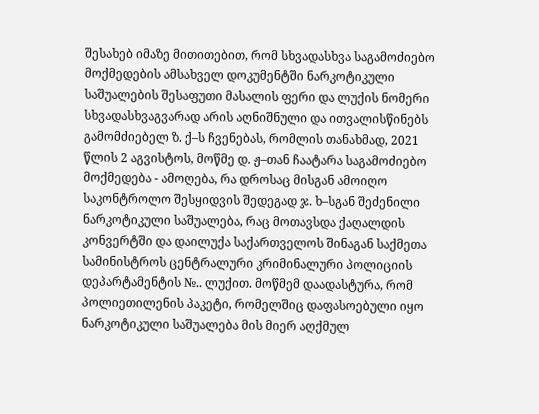შესახებ იმაზე მითითებით, რომ სხვადასხვა საგამოძიებო მოქმედების ამსახველ დოკუმენტში ნარკოტიკული საშუალების შესაფუთი მასალის ფერი და ლუქის ნომერი სხვადასხვაგვარად არის აღნიშნული და ითვალისწინებს გამომძიებელ ზ. ქ–ს ჩვენებას, რომლის თანახმად, 2021 წლის 2 აგვისტოს, მოწმე დ. ჟ–თან ჩაატარა საგამოძიებო მოქმედება - ამოღება, რა დროსაც მისგან ამოიღო საკონტროლო შესყიდვის შედეგად ჯ. ხ–სგან შეძენილი ნარკოტიკული საშუალება, რაც მოთავსდა ქაღალდის კონვერტში და დაილუქა საქართველოს შინაგან საქმეთა სამინისტროს ცენტრალური კრიმინალური პოლიციის დეპარტამენტის №.. ლუქით. მოწმემ დაადასტურა, რომ პოლიეთილენის პაკეტი, რომელშიც დაფასოებული იყო ნარკოტიკული საშუალება მის მიერ აღქმულ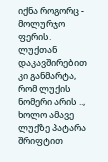იქნა როგორც - მოლურჯო ფერის. ლუქთან დაკავშირებით კი განმარტა, რომ ლუქის ნომერი არის .., ხოლო ამავე ლუქზე პატარა შრიფტით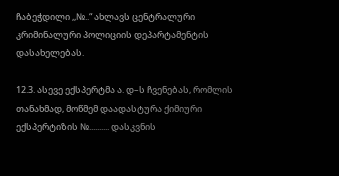ჩაბეჭდილი ,,№..“ ახლავს ცენტრალური კრიმინალური პოლიციის დეპარტამენტის დასახელებას.

12.3. ასევე ექსპერტმა ა. დ–ს ჩვენებას, რომლის თანახმად, მოწმემ დაადასტურა ქიმიური ექსპერტიზის №.......... დასკვნის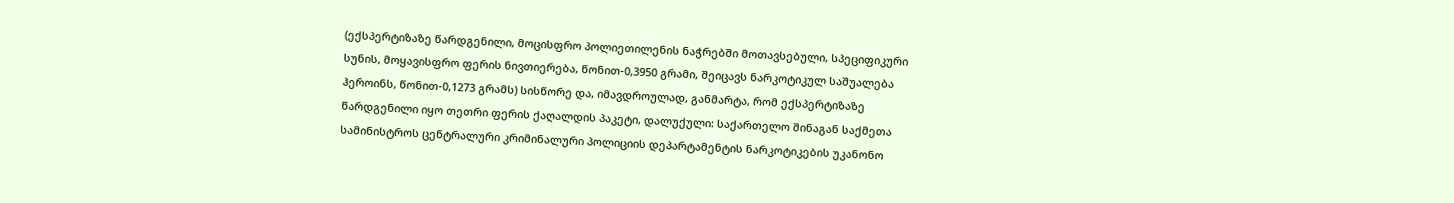(ექსპერტიზაზე წარდგენილი, მოცისფრო პოლიეთილენის ნაჭრებში მოთავსებული, სპეციფიკური სუნის, მოყავისფრო ფერის ნივთიერება, წონით-0,3950 გრამი, შეიცავს ნარკოტიკულ საშუალება ჰეროინს, წონით-0,1273 გრამს) სისწორე და, იმავდროულად, განმარტა, რომ ექსპერტიზაზე წარდგენილი იყო თეთრი ფერის ქაღალდის პაკეტი, დალუქული: საქართელო შინაგან საქმეთა სამინისტროს ცენტრალური კრიმინალური პოლიციის დეპარტამენტის ნარკოტიკების უკანონო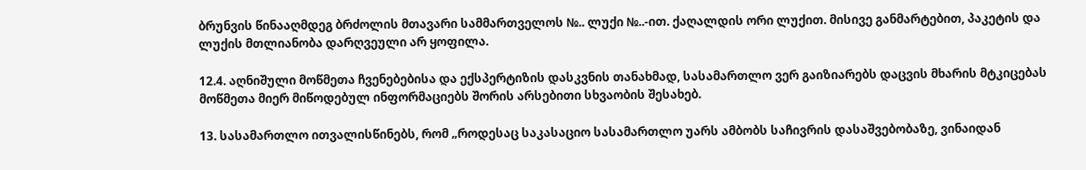ბრუნვის წინააღმდეგ ბრძოლის მთავარი სამმართველოს №.. ლუქი №..-ით. ქაღალდის ორი ლუქით. მისივე განმარტებით, პაკეტის და ლუქის მთლიანობა დარღვეული არ ყოფილა.

12.4. აღნიშული მოწმეთა ჩვენებებისა და ექსპერტიზის დასკვნის თანახმად, სასამართლო ვერ გაიზიარებს დაცვის მხარის მტკიცებას მოწმეთა მიერ მიწოდებულ ინფორმაციებს შორის არსებითი სხვაობის შესახებ.

13. სასამართლო ითვალისწინებს, რომ „როდესაც საკასაციო სასამართლო უარს ამბობს საჩივრის დასაშვებობაზე, ვინაიდან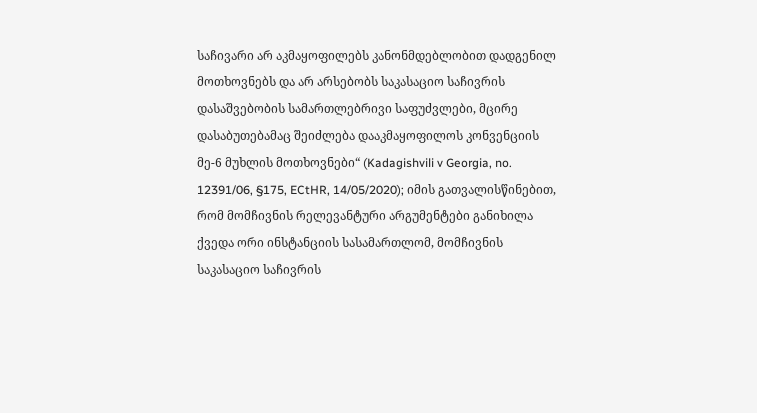საჩივარი არ აკმაყოფილებს კანონმდებლობით დადგენილ მოთხოვნებს და არ არსებობს საკასაციო საჩივრის დასაშვებობის სამართლებრივი საფუძვლები, მცირე დასაბუთებამაც შეიძლება დააკმაყოფილოს კონვენციის მე-6 მუხლის მოთხოვნები“ (Kadagishvili v Georgia, no. 12391/06, §175, ECtHR, 14/05/2020); იმის გათვალისწინებით, რომ მომჩივნის რელევანტური არგუმენტები განიხილა ქვედა ორი ინსტანციის სასამართლომ, მომჩივნის საკასაციო საჩივრის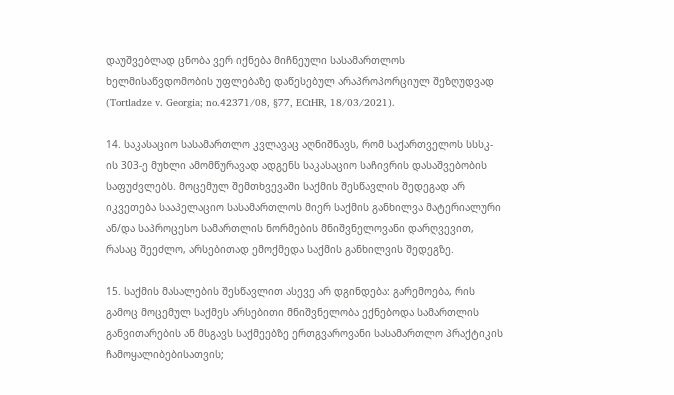დაუშვებლად ცნობა ვერ იქნება მიჩნეული სასამართლოს ხელმისაწვდომობის უფლებაზე დაწესებულ არაპროპორციულ შეზღუდვად (Tortladze v. Georgia; no.42371/08, §77, ECtHR, 18/03/2021).

14. საკასაციო სასამართლო კვლავაც აღნიშნავს, რომ საქართველოს სსსკ-ის 303-ე მუხლი ამომწურავად ადგენს საკასაციო საჩივრის დასაშვებობის საფუძვლებს. მოცემულ შემთხვევაში საქმის შესწავლის შედეგად არ იკვეთება სააპელაციო სასამართლოს მიერ საქმის განხილვა მატერიალური ან/და საპროცესო სამართლის ნორმების მნიშვნელოვანი დარღვევით, რასაც შეეძლო, არსებითად ემოქმედა საქმის განხილვის შედეგზე.

15. საქმის მასალების შესწავლით ასევე არ დგინდება: გარემოება, რის გამოც მოცემულ საქმეს არსებითი მნიშვნელობა ექნებოდა სამართლის განვითარების ან მსგავს საქმეებზე ერთგვაროვანი სასამართლო პრაქტიკის ჩამოყალიბებისათვის;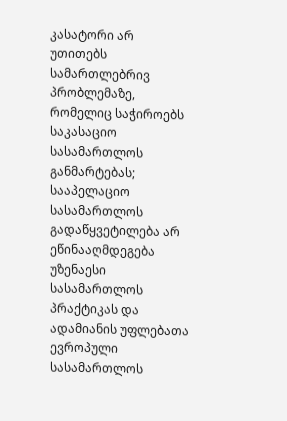კასატორი არ უთითებს სამართლებრივ პრობლემაზე, რომელიც საჭიროებს საკასაციო სასამართლოს განმარტებას; სააპელაციო სასამართლოს გადაწყვეტილება არ ეწინააღმდეგება უზენაესი სასამართლოს პრაქტიკას და ადამიანის უფლებათა ევროპული სასამართლოს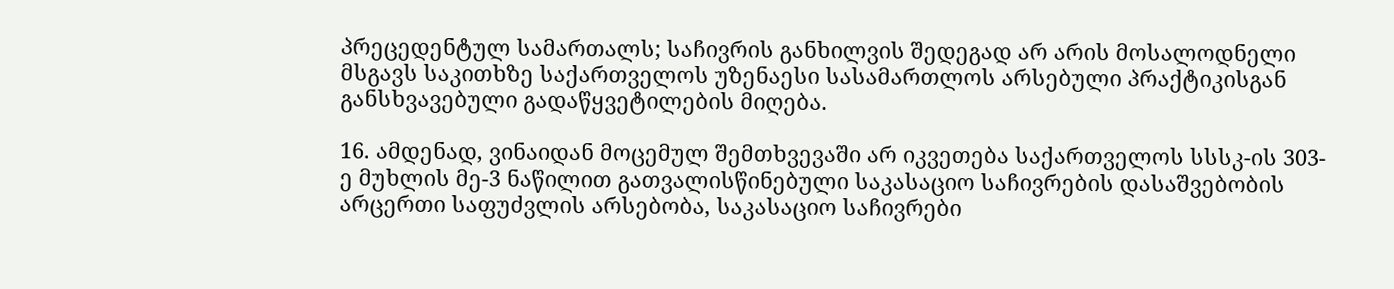პრეცედენტულ სამართალს; საჩივრის განხილვის შედეგად არ არის მოსალოდნელი მსგავს საკითხზე საქართველოს უზენაესი სასამართლოს არსებული პრაქტიკისგან განსხვავებული გადაწყვეტილების მიღება.

16. ამდენად, ვინაიდან მოცემულ შემთხვევაში არ იკვეთება საქართველოს სსსკ-ის 303-ე მუხლის მე-3 ნაწილით გათვალისწინებული საკასაციო საჩივრების დასაშვებობის არცერთი საფუძვლის არსებობა, საკასაციო საჩივრები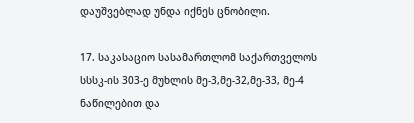დაუშვებლად უნდა იქნეს ცნობილი.

17. საკასაციო სასამართლომ საქართველოს სსსკ-ის 303-ე მუხლის მე-3,მე-32,მე-33, მე-4 ნაწილებით და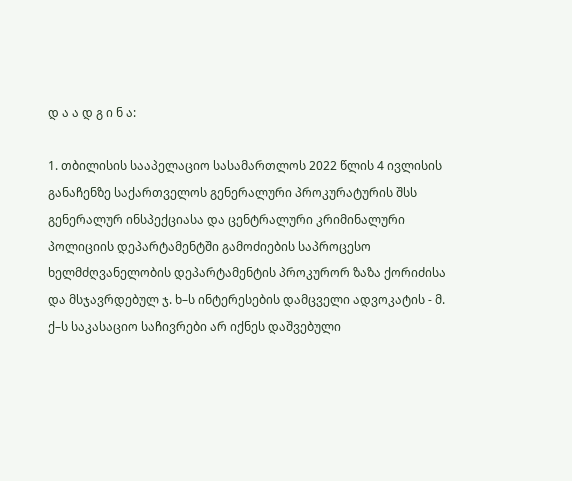დ ა ა დ გ ი ნ ა:

1. თბილისის სააპელაციო სასამართლოს 2022 წლის 4 ივლისის განაჩენზე საქართველოს გენერალური პროკურატურის შსს გენერალურ ინსპექციასა და ცენტრალური კრიმინალური პოლიციის დეპარტამენტში გამოძიების საპროცესო ხელმძღვანელობის დეპარტამენტის პროკურორ ზაზა ქორიძისა და მსჯავრდებულ ჯ. ხ–ს ინტერესების დამცველი ადვოკატის - მ. ქ–ს საკასაციო საჩივრები არ იქნეს დაშვებული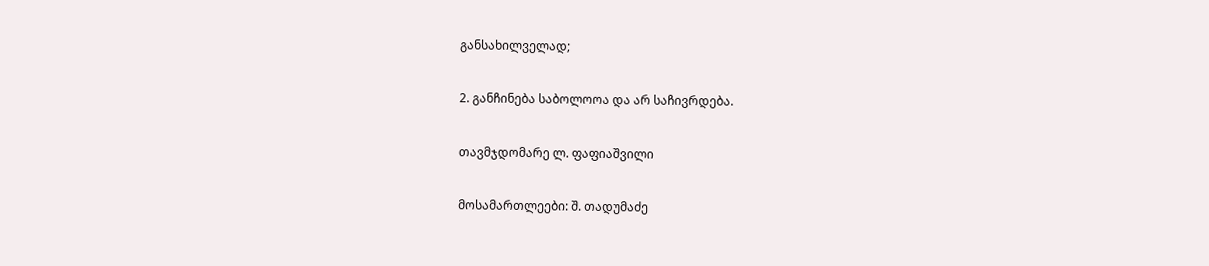განსახილველად;

2. განჩინება საბოლოოა და არ საჩივრდება.

თავმჯდომარე ლ. ფაფიაშვილი

მოსამართლეები: შ. თადუმაძე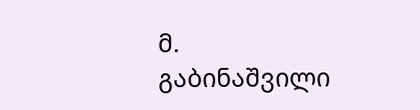მ. გაბინაშვილი